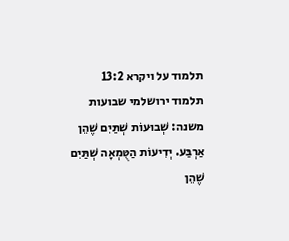תלמוד על ויקרא 13:2
תלמוד ירושלמי שבועות
משנה: שְׁבוּעוֹת שְׁתַּיִם שֶׁהֵן אַרְבַּע. יְדִיעוֹת הַטֻּמְאָה שְׁתַּיִם שֶׁהֵן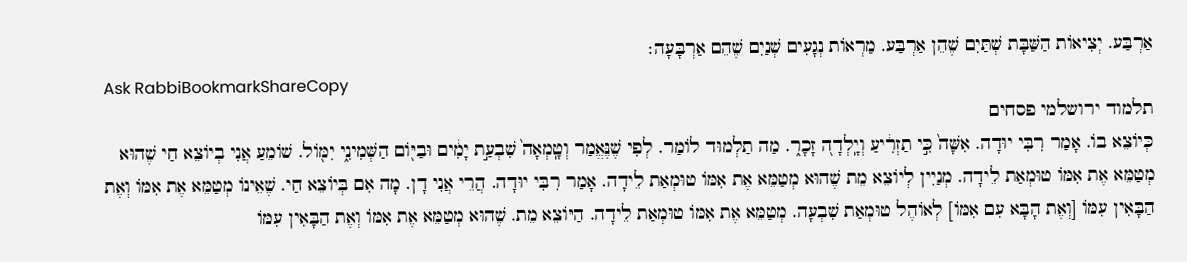אַרְבַּע. יְצִיאוֹת הַשַּׁבָּת שְׁתַּיִם שֶׁהֵן אַרְבַּע. מַרְאוֹת נְגָעִים שְׁנַיִם שֶׁהֵם אַרְבָּעָה׃
Ask RabbiBookmarkShareCopy
תלמוד ירושלמי פסחים
כְּיוֹצֵא בוֹ. אָמַר רִבִּי יוּדָה. אִשָּׁה֙ כִּ֣י תַזְרִ֔יעַ וְיָֽלְדָה֭ זָכָר֑. מַה תַלְמוּד לוֹמַר. לְפִי שֶׁנֶּאֱמַר וְטָֽמְאָה֙ שִׁבְעַ֣ת יָמִ֔ים וּבַיּ֖וֹם הַשְּׁמִינִ֑י יִמּ֖וֹל. שׁוֹמֵעַ אֲנִי בְיוֹצֵא חַי שֶׁהוּא מְטַמֵּא אֶת אִמּוֹ טוּמְאַת לֵידָה. מְנַיִין לְיוֹצֵא מֵת שֶׁהוּא מְטַמֵּא אֶת אִמּוֹ טוּמְאַת לֵידָה. אָמַר רִבִּי יוּדָה. הֲרֵי אֲנִי דָן. מָה אִם בְּיוֹצֵא חַי. שֶׁאֵינוֹ מְטַמֵּא אֶת אִמּוֹ וְאֶת הַבָּאִין עִמּוֹ [וְאֶת הָבָּא עִם אִמּוֹ] לְאוֹהֶל טוּמְאַת שִׁבְעָה. מְטַמֵּא אֶת אִמּוֹ טוּמְאַת לֵידָה. הַיּוֹצֵא מֵת. שֶׁהוּא מְטַמֵּא אֶת אִמּוֹ וְאֶת הַבָּאִין עִמּוֹ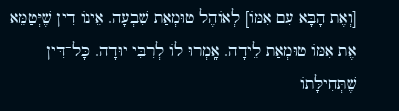[וְאֶת הָבָּא עִם אִמּוֹ] לְאוֹהֶל טוּמְאַת שִׁבְעָה. אֵינוֹ דִין שֶׁיְּטַמֵּא אֶת אִמּוֹ טוּמְאַת לֵידָה. אָֽמְרוּ לוֹ לְרִבִּי יוּדָה. כָּל־דִּין שֶׁתְּחִילָּתוֹ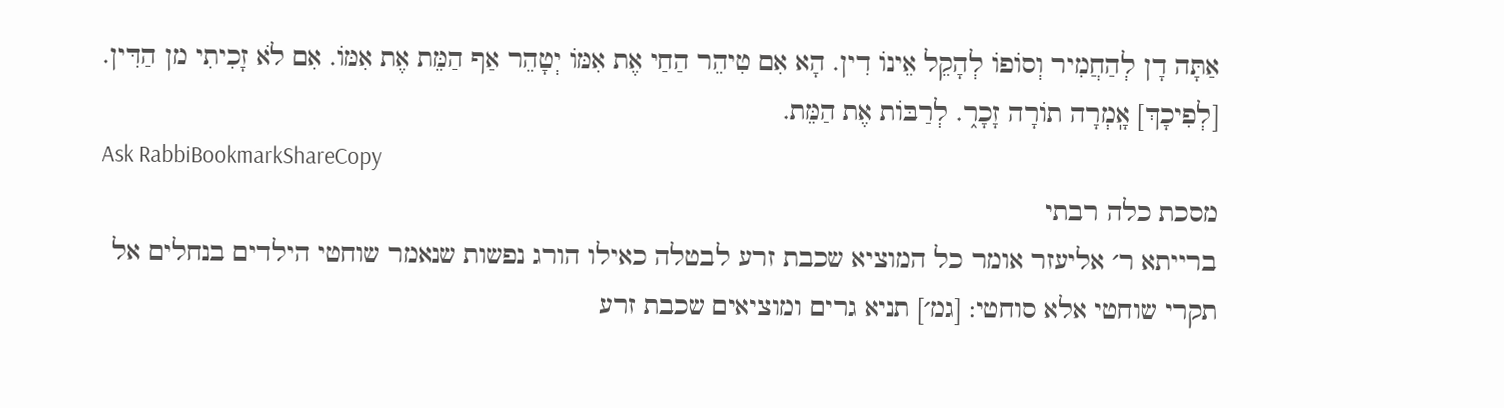אַתָּה דָן לְהַחֲמִיר וְסוֹפוֹ לְהָקֵל אֵינוֹ דִין. הָא אִם טִיהֵר הַחַי אֶת אִמּוֹ יְטָהֵר אַף הַמֵּת אֶת אִמּוֹ. אִם לֹא זָכִיתִי מן הַדִּין. [לְפִיכָךְ] אָֽמְרָה תוֹרָה זָכָר֑. לְרַבּוֹת אֶת הַמֵּת.
Ask RabbiBookmarkShareCopy
מסכת כלה רבתי
ברייתא ר׳ אליעזר אומר כל המוציא שכבת זרע לבטלה כאילו הורג נפשות שנאמר שוחטי הילדים בנחלים אל תקרי שוחטי אלא סוחטי: [גמ׳] תניא גרים ומוציאים שכבת זרע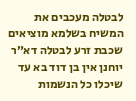לבטלה מעכבים את המשיח בשלמא מוציאים שכבת זרע לבטלה דא״ר יוחנן אין בן דוד בא עד שיכלו כל הנשמות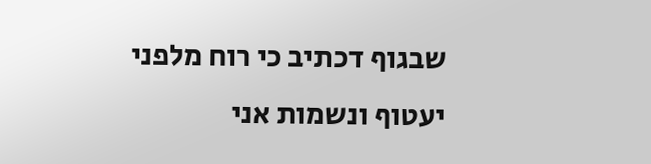שבגוף דכתיב כי רוח מלפני יעטוף ונשמות אני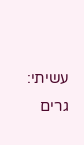עשיתי: גרים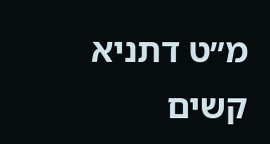מ״ט דתניא קשים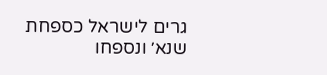גרים לישראל כספחת שנא׳ ונספחו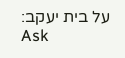על בית יעקב:
Ask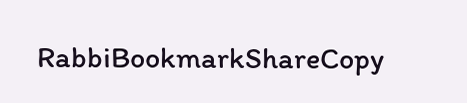RabbiBookmarkShareCopy